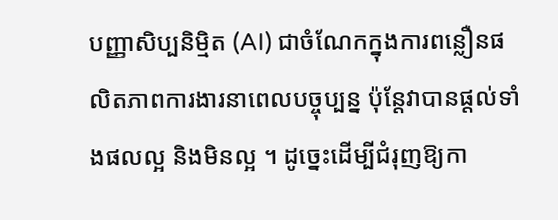បញ្ញាសិប្បនិម្មិត (AI) ជាចំណែកក្នុងការពន្លឿនផលិតភាពការងារនាពេលបច្ចុប្បន្ន ប៉ុន្តែវាបានផ្តល់ទាំងផលល្អ និងមិនល្អ ។ ដូច្នេះដើម្បីជំរុញឱ្យកា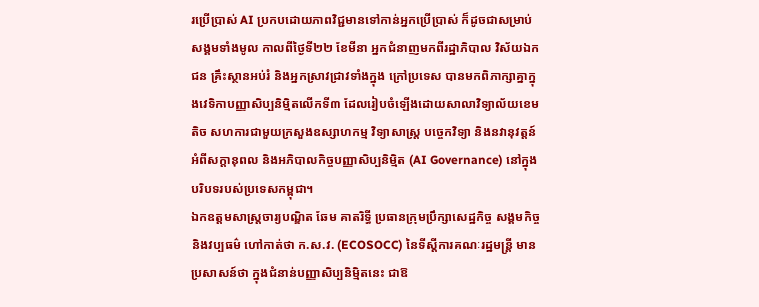រប្រើប្រាស់ AI ប្រកបដោយភាពវិជ្ជមានទៅកាន់អ្នកប្រើប្រាស់ ក៏ដូចជាសម្រាប់សង្គមទាំងមូល កាលពីថ្ងៃទី២២ ខែមីនា អ្នកជំនាញមកពីរដ្ឋាភិបាល វិស័យឯកជន គ្រឹះស្ថានអប់រំ និងអ្នកស្រាវជ្រាវទាំងក្នុង ក្រៅប្រទេស បានមកពិភាក្សាគ្នាក្នុងវេទិកាបញ្ញាសិប្បនិម្មិតលើកទី៣ ដែលរៀបចំឡើងដោយសាលាវិទ្យាល័យខេមតិច សហការជាមួយក្រសួងឧស្សាហកម្ម វិទ្យាសាស្រ្ត បច្ចេកវិទ្យា និងនវានុវត្តន៍ អំពីសក្តានុពល និងអភិបាលកិច្ចបញ្ញាសិប្បនិម្មិត (AI Governance) នៅក្នុងបរិបទរបស់ប្រទេសកម្ពុជា។
ឯកឧត្តមសាស្រ្តចារ្យបណ្ឌិត ឆែម គាតរិទ្ធី ប្រធានក្រុមប្រឹក្សាសេដ្ឋកិច្ច សង្គមកិច្ច និងវប្បធម៌ ហៅកាត់ថា ក.ស.វ. (ECOSOCC) នៃទីស្ដីការគណៈរដ្ឋមន្រ្តី មានប្រសាសន៍ថា ក្នុងជំនាន់បញ្ញាសិប្បនិម្មិតនេះ ជាឱ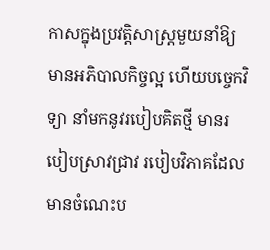កាសក្នុងប្រវត្តិសាស្ត្រមួយនាំឱ្យមានអភិបាលកិច្ចល្អ ហើយបច្ចេកវិទ្យា នាំមកនូវរបៀបគិតថ្មី មានរបៀបស្រាវជ្រាវ របៀបវិភាគដែលមានចំណេះប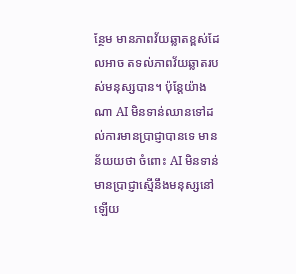ន្ថែម មានភាពវ័យឆ្លាតខ្ពស់ដែលអាច តទល់ភាពវ័យឆ្លាតរបស់មនុស្សបាន។ ប៉ុន្តែយ៉ាងណា AI មិនទាន់ឈានទៅដល់ការមានប្រាជ្ញាបានទេ មានន័យយថា ចំពោះ AI មិនទាន់មានប្រាជ្ញាស្មើនឹងមនុស្សនៅឡើយ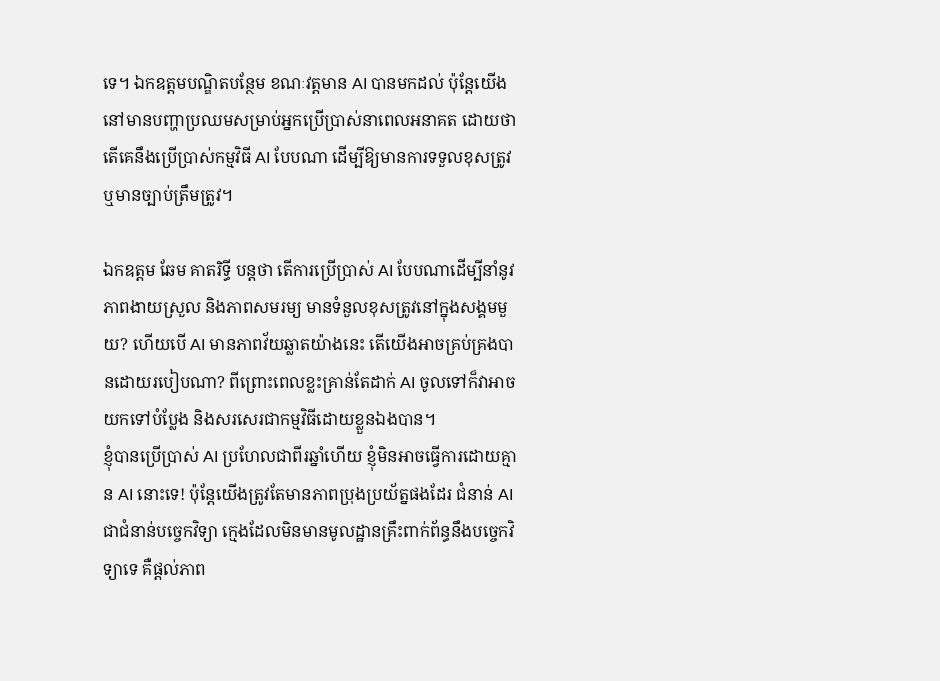ទេ។ ឯកឧត្តមបណ្ឌិតបន្ថែម ខណៈវត្តមាន AI បានមកដល់ ប៉ុន្តែយើងនៅមានបញ្ហាប្រឈមសម្រាប់អ្នកប្រើប្រាស់នាពេលអនាគត ដោយថា តើគេនឹងប្រើប្រាស់កម្មវិធី AI បែបណា ដើម្បីឱ្យមានការទទួលខុសត្រូវ ឬមានច្បាប់ត្រឹមត្រូវ។

ឯកឧត្តម ឆែម គាតរិទ្ធី បន្តថា តើការប្រើប្រាស់ AI បែបណាដើម្បីនាំនូវភាពងាយស្រួល និងភាពសមរម្យ មានទំនួលខុសត្រូវនៅក្នុងសង្គមមួយ? ហើយបើ AI មានភាពវ័យឆ្លាតយ៉ាងនេះ តើយើងអាចគ្រប់គ្រងបានដោយរបៀបណា? ពីព្រោះពេលខ្លះគ្រាន់តែដាក់ AI ចូលទៅក៏វាអាចយកទៅបំប្លែង និងសរសេរជាកម្មវិធីដោយខ្លួនឯងបាន។
ខ្ញុំបានប្រើប្រាស់ AI ប្រហែលជាពីរឆ្នាំហើយ ខ្ញុំមិនអាចធ្វើការដោយគ្មាន AI នោះទេ! ប៉ុន្តែយើងត្រូវតែមានភាពប្រុងប្រយ័ត្នផងដែរ ជំនាន់ AI ជាជំនាន់បច្ចេកវិទ្យា ក្មេងដែលមិនមានមូលដ្ឋានគ្រឹះពាក់ព័ន្ធនឹងបច្ចេកវិទ្យាទេ គឺផ្តល់ភាព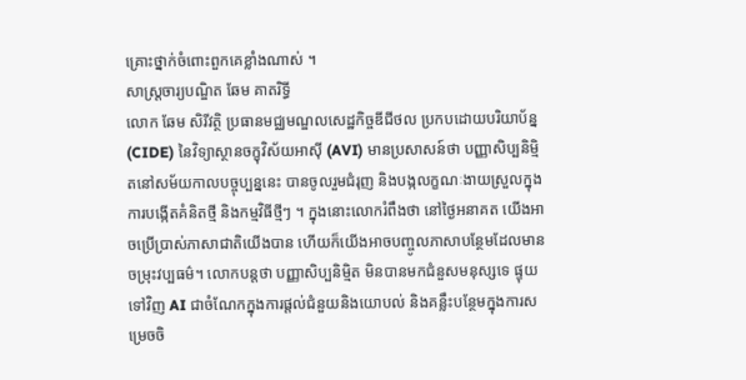គ្រោះថ្នាក់ចំពោះពួកគេខ្លាំងណាស់ ។
សាស្រ្តចារ្យបណ្ឌិត ឆែម គាតរិទ្ធី
លោក ឆែម សិរីវត្ថិ ប្រធានមជ្ឈមណ្ឌលសេដ្ឋកិច្ចឌីជីថល ប្រកបដោយបរិយាប័ន្ន (CIDE) នៃវិទ្យាស្ថានចក្ខុវិស័យអាស៊ី (AVI) មានប្រសាសន៍ថា បញ្ញាសិប្បនិម្មិតនៅសម័យកាលបច្ចុប្បន្ននេះ បានចូលរួមជំរុញ និងបង្កលក្ខណៈងាយស្រួលក្នុងការបង្កើតគំនិតថ្មី និងកម្មវិធីថ្មីៗ ។ ក្នុងនោះលោករំពឹងថា នៅថ្ងៃអនាគត យើងអាចប្រើប្រាស់ភាសាជាតិយើងបាន ហើយក៏យើងអាចបញ្ចូលភាសាបន្ថែមដែលមានចម្រុះវប្បធម៌។ លោកបន្តថា បញ្ញាសិប្បនិម្មិត មិនបានមកជំនួសមនុស្សទេ ផ្ទុយទៅវិញ AI ជាចំណែកក្នុងការផ្តល់ជំនួយនិងយោបល់ និងគន្លឹះបន្ថែមក្នុងការសម្រេចចិ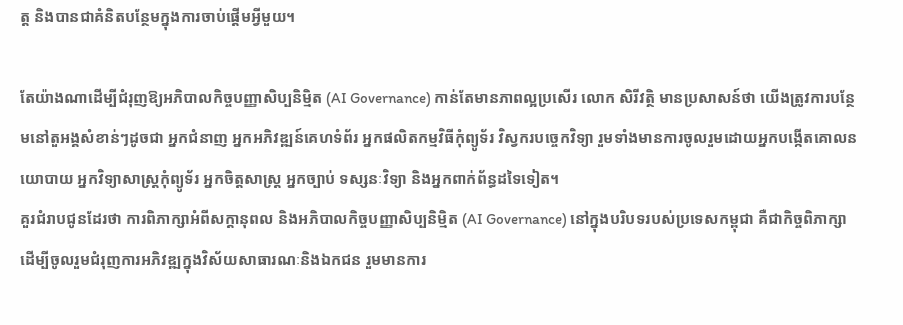ត្ត និងបានជាគំនិតបន្ថែមក្នុងការចាប់ផ្តើមអ្វីមួយ។

តែយ៉ាងណាដើម្បីជំរុញឱ្យអភិបាលកិច្ចបញ្ញាសិប្បនិម្មិត (AI Governance) កាន់តែមានភាពល្អប្រសើរ លោក សិរីវត្ថិ មានប្រសាសន៍ថា យើងត្រូវការបន្ថែមនៅតួអង្គសំខាន់ៗដូចជា អ្នកជំនាញ អ្នកអភិវឌ្ឍន៍គេហទំព័រ អ្នកផលិតកម្មវិធីកុំព្យូទ័រ វិស្វករបច្ចេកវិទ្យា រួមទាំងមានការចូលរួមដោយអ្នកបង្កើតគោលនយោបាយ អ្នកវិទ្យាសាស្រ្តកុំព្យូទ័រ អ្នកចិត្តសាស្រ្ត អ្នកច្បាប់ ទស្សនៈវិទ្យា និងអ្នកពាក់ព័ន្ធដទៃទៀត។
គួរជំរាបជូនដែរថា ការពិភាក្សាអំពីសក្តានុពល និងអភិបាលកិច្ចបញ្ញាសិប្បនិម្មិត (AI Governance) នៅក្នុងបរិបទរបស់ប្រទេសកម្ពុជា គឺជាកិច្ចពិភាក្សាដើម្បីចូលរួមជំរុញការអភិវឌ្ឍក្នុងវិស័យសាធារណៈនិងឯកជន រួមមានការ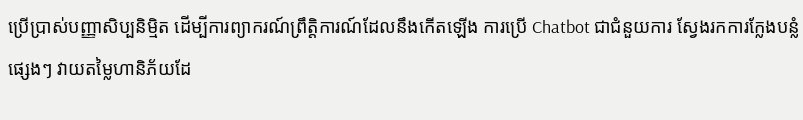ប្រើប្រាស់បញ្ញាសិប្បនិម្មិត ដើម្បីការព្យាករណ៍ព្រឹត្តិការណ៍ដែលនឹងកើតឡើង ការប្រើ Chatbot ជាជំនួយការ ស្វែងរកការក្លែងបន្លំផ្សេងៗ វាយតម្លៃហានិភ័យដែ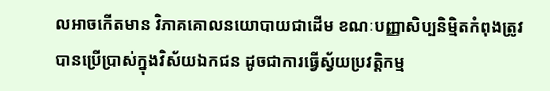លអាចកើតមាន វិភាគគោលនយោបាយជាដើម ខណៈបញ្ញាសិប្បនិម្មិតកំពុងត្រូវបានប្រើប្រាស់ក្នុងវិស័យឯកជន ដូចជាការធ្វើស្វ័យប្រវត្តិកម្ម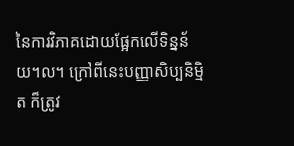នៃការវិភាគដោយផ្អែកលើទិន្នន័យ។ល។ ក្រៅពីនេះបញ្ញាសិប្បនិម្មិត ក៏ត្រូវ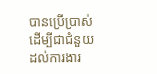បានប្រើប្រាស់ដើម្បីជាជំនួយដល់ការងារ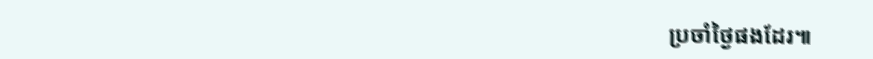ប្រចាំថ្ងៃផងដែរ៕